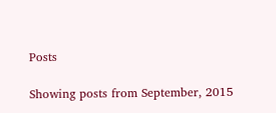Posts

Showing posts from September, 2015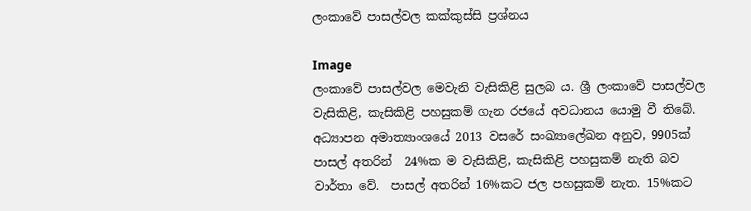ලංකාවේ පාසල්වල කක්කුස්සි ප්‍රශ්නය

Image
ලංකාවේ පාසල්වල මෙවැනි වැසිකිළි සුලබ ය. ශ්‍රී ලංකාවේ පාසල්වල වැසිකිළි, කැසිකිළි පහසුකම් ගැන රජයේ අවධානය යොමු වී තිබේ.  අධ්‍යාපන අමාත්‍යාංශයේ 2013 වසරේ සංඛ්‍යාලේඛන අනුව, 9905ක් පාසල් අතරින්  24%ක ම වැසිකිළි, කැසිකිළි පහසුකම් නැති බව වාර්තා වේ.  පාසල් අතරින් 16%කට ජල පහසුකම් නැත. 15%කට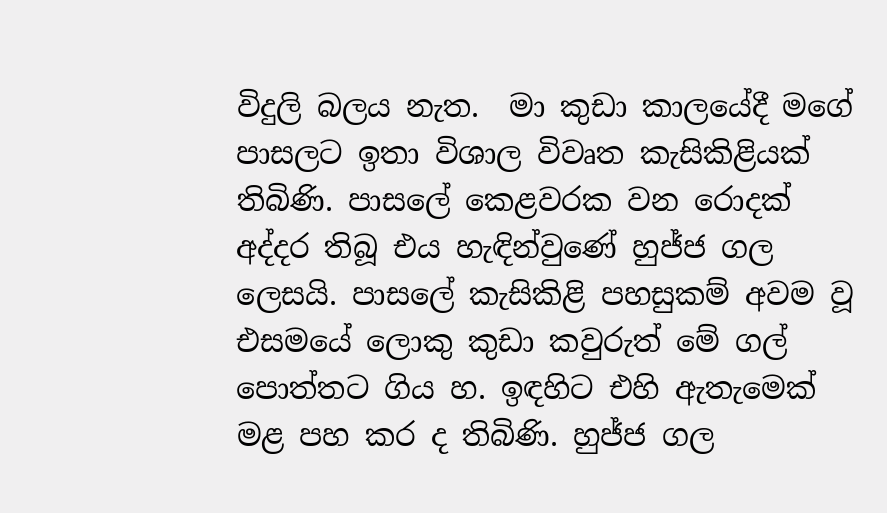විදුලි බලය නැත.  මා කුඩා කාලයේදී මගේ පාසලට ඉතා විශාල විවෘත කැසිකිළියක් තිබිණි. පාසලේ කෙළවරක වන රොදක් අද්දර තිබූ එය හැඳින්වුණේ හුජ්ජ ගල ලෙසයි. පාසලේ කැසිකිළි පහසුකම් අවම වූ එසමයේ ලොකු කුඩා කවුරුත් මේ ගල් පොත්තට ගිය හ. ඉඳහිට එහි ඇතැමෙක් මළ පහ කර ද තිබිණි. හුජ්ජ ගල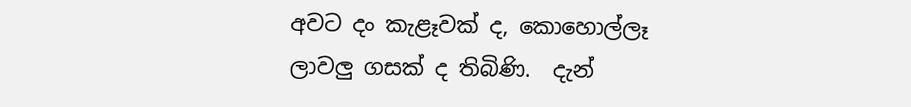අවට දං කැළෑවක් ද, කොහොල්ලෑ ලාවලු ගසක් ද තිබිණි.  දැන්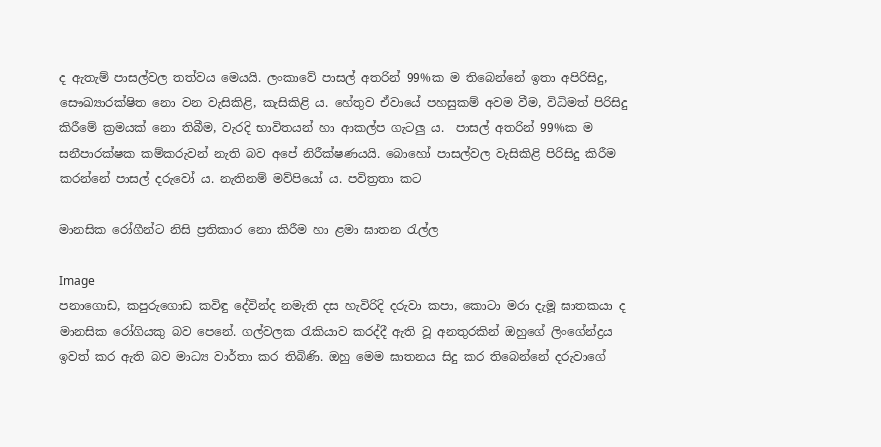ද ඇතැම් පාසල්වල තත්වය මෙයයි. ලංකාවේ පාසල් අතරින් 99%ක ම තිබෙන්නේ ඉතා අපිරිසිදු, සෞඛ්‍යාරක්ෂිත නො වන වැසිකිළි, කැසිකිළි ය. හේතුව ඒවායේ පහසුකම් අවම වීම, විධිමත් පිරිසිදු කිරීමේ ක්‍රමයක් නො තිබීම, වැරදි භාවිතයන් හා ආකල්ප ගැටලු ය.  පාසල් අතරින් 99%ක ම සනීපාරක්ෂක කම්කරුවන් නැති බව අපේ නිරීක්ෂණයයි. බොහෝ පාසල්වල වැසිකිළි පිරිසිදු කිරීම කරන්නේ පාසල් දරුවෝ ය. නැතිනම් මව්පියෝ ය. පවිත්‍රතා කට

මානසික රෝගීන්ට නිසි ප්‍රතිකාර නො කිරීම හා ළමා ඝාතන රැල්ල

Image
පනාගොඩ, කපුරුගොඩ කවිඳු දේවින්ද නමැති දස හැවිරිදි දරුවා කපා, කොටා මරා දැමූ ඝාතකයා ද මානසික රෝගියකු බව පෙනේ. ගල්වලක රැකියාව කරද්දී ඇති වූ අනතුරකින් ඔහුගේ ලිංගේන්ද්‍රය ඉවත් කර ඇති බව මාධ්‍ය වාර්තා කර තිබිණි. ඔහු මෙම ඝාතනය සිදු කර තිබෙන්නේ දරුවාගේ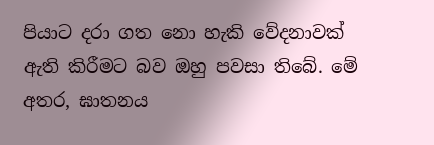පියාට දරා ගත නො හැකි වේදනාවක් ඇති කිරීමට බව ඔහු පවසා තිබේ. මේ අතර, ඝාතනය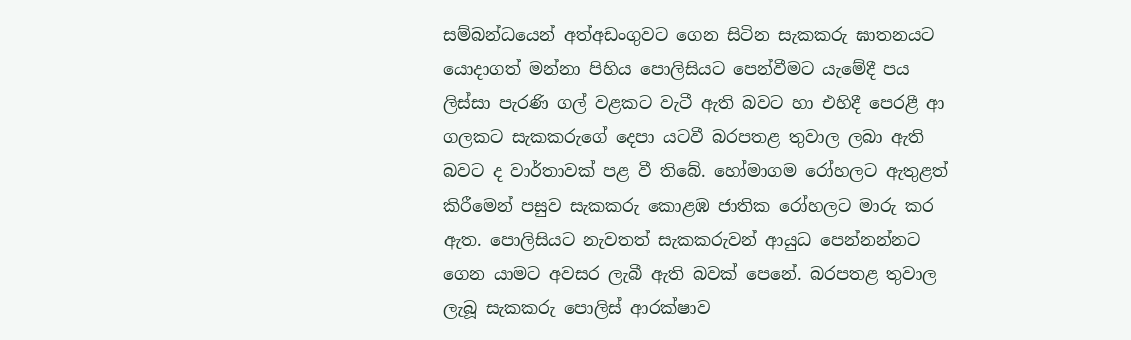සම්බන්ධයෙන් අත්අඩංගුවට ගෙන සිටින සැකකරු ඝාතනයට යොදාගත් මන්නා පිහිය පොලිසියට පෙන්වීමට යැමේදී පය ලිස්‌සා පැරණි ගල් වළකට වැටී ඇති බවට හා එහිදී පෙරළී ආ ගලකට සැකකරුගේ දෙපා යටවී බරපතළ තුවාල ලබා ඇති බවට ද වාර්තාවක් පළ වී තිබේ. හෝමාගම රෝහලට ඇතුළත් කිරීමෙන් පසුව සැකකරු කොළඹ ජාතික රෝහලට මාරු කර ඇත. පොලිසියට නැවතත් සැකකරුවන් ආයුධ පෙන්නන්නට ගෙන යාමට අවසර ලැබී ඇති බවක් පෙනේ. බරපතළ තුවාල ලැබූ සැකකරු පොලිස්‌ ආරක්‌ෂාව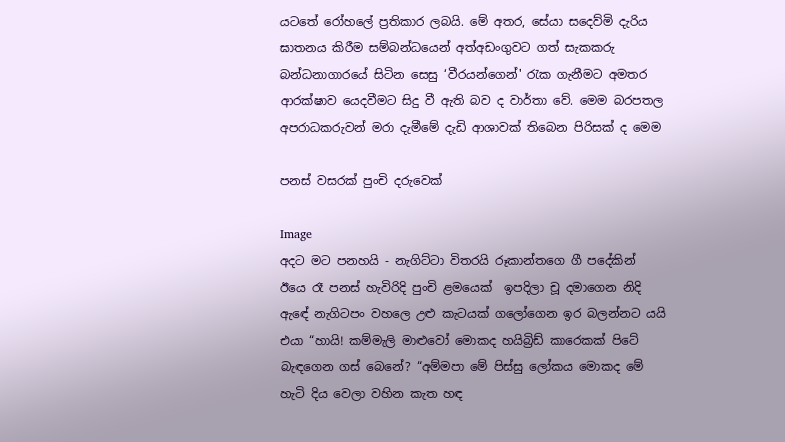යටතේ රෝහලේ ප්‍රතිකාර ලබයි. මේ අතර, සේයා සදෙව්මි දැරිය ඝාතනය කිරීම සම්බන්ධයෙන් අත්අඩංගුවට ගත් සැකකරු බන්ධනාගාරයේ සිටින සෙසු ‘වීරයන්ගෙන්' රැක ගැනීමට අමතර ආරක්ෂාව යෙදවීමට සිදු වී ඇති බව ද වාර්තා වේ. මෙම බරපතල අපරාධකරුවන් මරා දැමීමේ දැඩි ආශාවක් තිබෙන පිරිසක් ද මෙම

පනස් වසරක් පුංචි දරුවෙක්

Image
අදට මට පනහයි - නැගිට්ටා විතරයි රූකාන්තගෙ ගී පදේකින් ඊයෙ රෑ පනස් හැවිරිදි පුංචි ළමයෙක්  ඉපදිලා චූ දමාගෙන නිදි ඇඳේ නැගිටපං වහලෙ උළු කැටයක් ගලෝගෙන ඉර බලන්නට යයි එයා “හායි! කම්මැලි මාළුවෝ මොකද හයිබ්‍රිඩ් කාරෙකක් පිටේ බැඳගෙන ගස් බෙනේ? “අම්මපා මේ පිස්සු ලෝකය මොකද මේ හැටි දිය වෙලා වහින කැත හඳ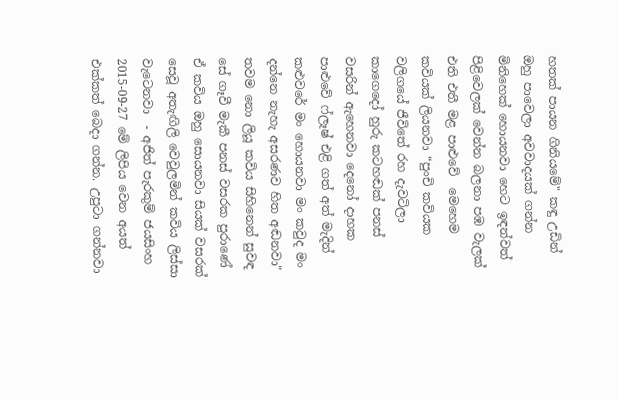හතක් පායන ගිනියමේ" කඳු උඩින් ඔහු පාවෙලා අවවාදයක් ගන්න මිනිහෙක් හොයනවා හෙට ඉඳන්වත් පිළිවෙලක් වෙන්න බලනා පඹ වැලක් එති එතී මළ පාළුවේ  මෙහෙම කවියක් ලියනවා “පුංචි කවියක වලිගයේ ජීවිතේ රහ දැවටිලා කාගෙදෝ හුරු කටහඬක් පනස් වසරින් ඇහෙනවා දෙනෝ දාහක පාළුවේ ෆ්ලෑෂ් එළි ගත් අත් මැදින් කළුවරේ මං හොයනවා මං කවුද මං දන්නෙ නැහැ අසරණව හිත අඬනවා" තවම නො ලියූ කවිය සිහිනෙන් සුවඳ සේ ගෑවී මැකී පනස් වසරක පුරාණේ ඒ කවිය ඔහු සොයනවා සියක් වසරක් සෙවූ අතැඟිලි වෙවුලමින් කවිය ලිස්සා වැටෙනවා  - අජිත් පැරකුම් ජයසිංහ 2015-09-27 මේ ලිපිය වෙන අයත් එක්කත් බෙදා ගන්න. උපුටා ගන්නවා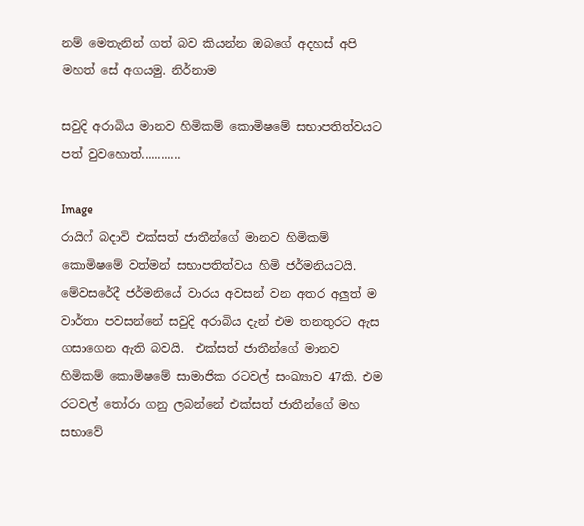නම් ‍මෙතැනින් ගත් බව කියන්න ඔබගේ අදහස් අපි මහත් සේ අගයමු. නිර්නාම

සවුදි අරාබිය මානව හිමිකම් කොමිෂමේ සභාපතිත්වයට පත් වුවහොත්............

Image
රායිෆ් බදාවි එක්සත් ජාතීන්ගේ මානව හිමිකම් කොමිෂමේ වත්මන් සභාපතිත්වය හිමි ජර්මනියටයි. මේවසරේදී ජර්මනියේ වාරය අවසන් වන අතර අලුත් ම වාර්තා පවසන්නේ සවුදි අරාබිය දැන් එම තනතුරට ඇස ගසාගෙන ඇති බවයි.  එක්සත් ජාතීන්ගේ මානව හිමිකම් කොමිෂමේ සාමාජික රටවල් සංඛ්‍යාව 47කි. එම රටවල් තෝරා ගනු ලබන්නේ එක්සත් ජාතීන්ගේ මහ සභාවේ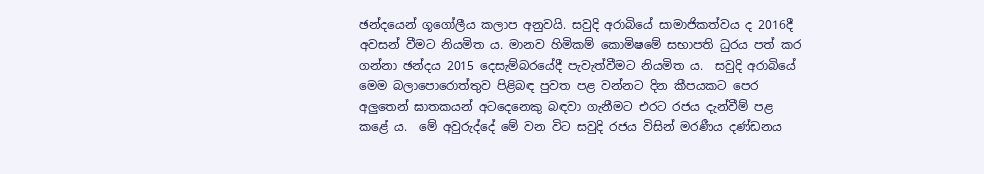ඡන්දයෙන් ගූගෝලීය කලාප අනුවයි. සවුදි අරාබියේ සාමාජිකත්වය ද 2016දී අවසන් වීමට නියමිත ය. මානව හිමිකම් කොමිෂමේ සභාපති ධුරය පත් කර ගන්නා ඡන්දය 2015 දෙසැම්බරයේදී පැවැත්වීමට නියමිත ය.  සවුදි අරාබියේ මෙම බලාපොරොත්තුව පිළිබඳ පුවත පළ වන්නට දින කීපයකට පෙර අලුතෙන් ඝාතකයන් අටදෙනෙකු බඳවා ගැනීමට එරට රජය දැන්වීම් පළ කළේ ය.  මේ අවුරුද්දේ මේ වන විට සවුදි රජය විසින් මරණීය දණ්ඩනය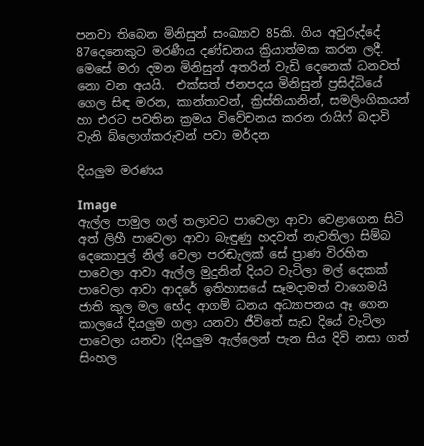පනවා තිබෙන මිනිසුන් සංඛ්‍යාව 85කි. ගිය අවුරුද්දේ 87දෙනෙකුට මරණීය දණ්ඩනය ක්‍රියාත්මක කරන ලදී.  මෙසේ මරා දමන මිනිසුන් අතරින් වැඩි දෙනෙක් ධනවත් නො වන අයයි.  එක්සත් ජනපදය මිනිසුන් ප්‍රසිද්ධියේ ගෙල සිඳ මරන, කාන්තාවන්, ක්‍රිස්තියානින්, සමලිංගිකයන් හා එරට පවතින ක්‍රමය විවේචනය කරන රායිෆ් බදාවි වැනි බ්ලොග්කරුවන් පවා මර්දන

දියලුම මරණය

Image
ඇල්ල පාමුල ගල් තලාවට පාවෙලා ආවා වෙළාගෙන සිටි අත් ලිහී පාවෙලා ආවා බැඳුණු හදවත් නැවතිලා සිම්බ දෙ‍කොපුල් නිල් වෙලා පරඬැලක් සේ ප්‍රාණ විරහිත පාවෙලා ආවා ඇල්ල මුදුනින් දියට වැටිලා මල් දෙකක් පාවෙලා ආවා ආදරේ ඉතිහාසයේ සෑමදාමත් වාගෙමයි ජාති කුල මල භේද ආගම් ධනය අධ්‍යාපනය ඈ ගෙන කාලයේ දියලුම ගලා යනවා ජීවිතේ සැඩ දියේ වැටිලා පාවෙලා යනවා (දියලුම ඇල්ලෙන් පැන සිය දිවි නසා ගත් සිංහල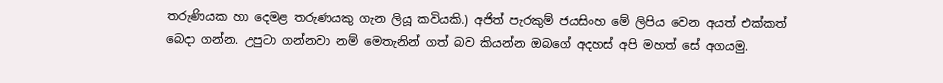තරුණියක හා දෙමළ තරුණයකු ගැන ලියූ කවියකි.) අජිත් පැරකුම් ජයසිංහ මේ ලිපිය වෙන අයත් එක්කත් බෙදා ගන්න. උපුටා ගන්නවා නම් ‍මෙතැනින් ගත් බව කියන්න ඔබගේ අදහස් අපි මහත් සේ අගයමු.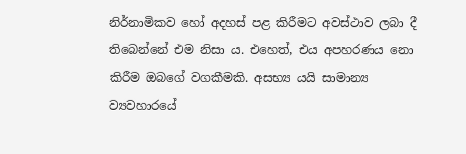නිර්නාමිකව හෝ අදහස් පළ කිරීමට අවස්ථාව ලබා දී තිබෙන්නේ එම නිසා ය. එහෙත්, එය අපහරණය නො කිරීම ඔබ‍ගේ වගකීමකි. අසභ්‍ය යයි සාමාන්‍ය ව්‍යවහාරයේ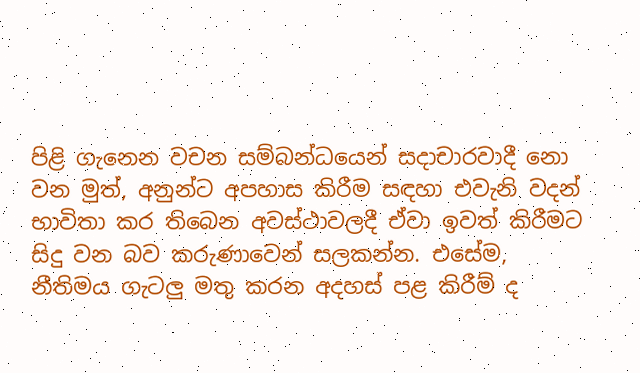පිළි ගැනෙන වචන සම්බන්ධයෙන් සදාචාරවාදී නො වන මුත්, අනුන්ට අපහාස කිරීම සඳහා එවැනි වදන් භාවිතා කර තිබෙන අවස්ථාවලදී ඒවා ඉවත් කිරීමට සිදු වන බව කරුණාවෙන් සලකන්න. එසේම, නීතිමය ගැටලු මතු කරන අදහස් පළ කිරීම් ද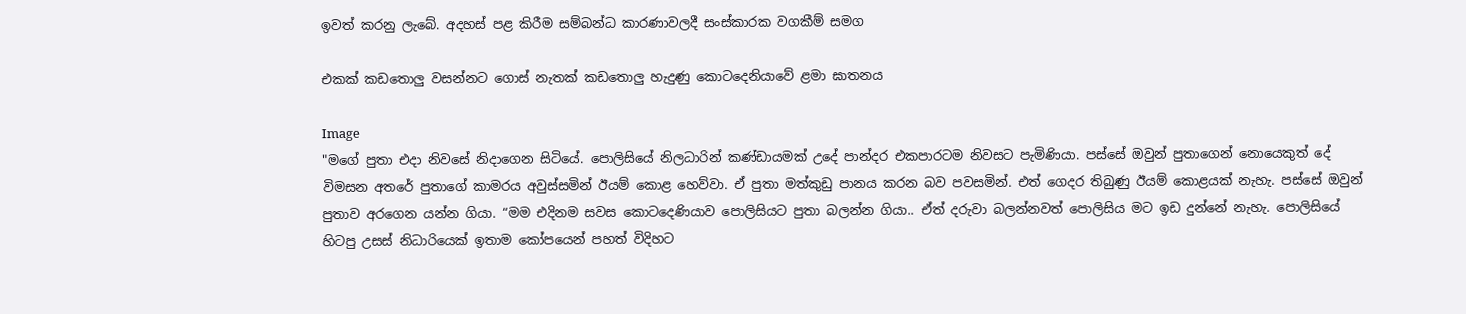ඉවත් කරනු ලැබේ. අදහස් පළ කිරීම සම්බන්ධ කාරණාවලදී සංස්කාරක වගකීම් සමග

එකක් කඩතොලු වසන්නට ගොස් නැතක් කඩතොලු හැදුණු කොටදෙනියාවේ ළමා ඝාතනය

Image
"මගේ පුතා එදා නිවසේ නිදාගෙන සිටියේ. පොලිසියේ නිලධාරින් කණ්‌ඩායමක්‌ උදේ පාන්දර එකපාරටම නිවසට පැමිණියා. පස්‌සේ ඔවුන් පුතාගෙන් නොයෙකුත් දේ විමසන අතරේ පුතාගේ කාමරය අවුස්‌සමින් ඊයම් කොළ හෙව්වා. ඒ පුතා මත්කුඩු පානය කරන බව පවසමින්. එත් ගෙදර තිබුණු ඊයම් කොළයක්‌ නැහැ. පස්‌සේ ඔවුන් පුතාව අරගෙන යන්න ගියා. “මම එදිනම සවස කොටදෙණියාව පොලිසියට පුතා බලන්න ගියා.. ඒත් දරුවා බලන්නවත් පොලිසිය මට ඉඩ දුන්නේ නැහැ. පොලිසියේ හිටපු උසස්‌ නිධාරියෙක්‌ ඉතාම කෝපයෙන් පහත් විදිහට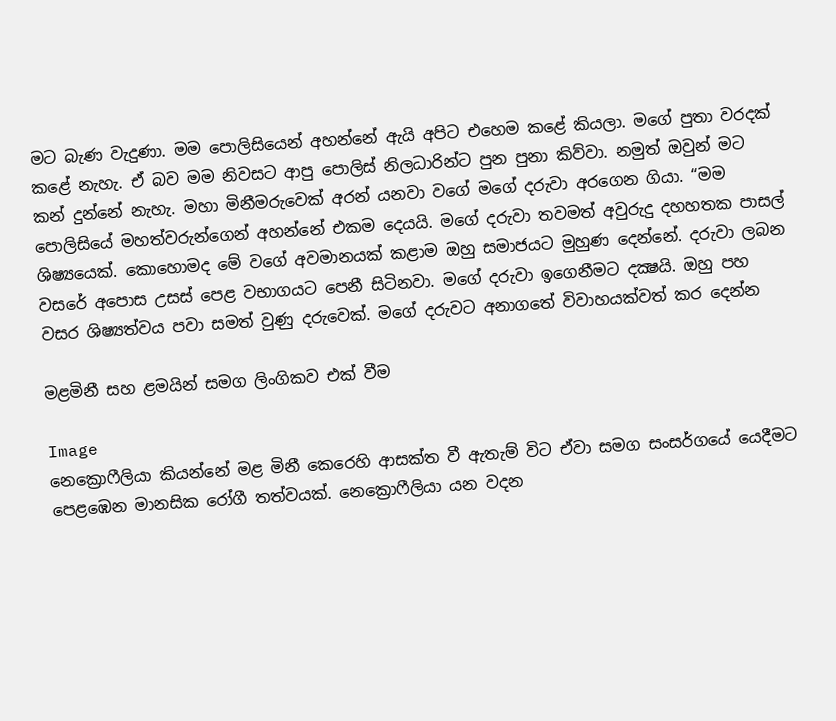මට බැණ වැදුණා. මම පොලිසියෙන් අහන්නේ ඇයි අපිට එහෙම කළේ කියලා. මගේ පුතා වරදක්‌ කළේ නැහැ. ඒ බව මම නිවසට ආපු පොලිස්‌ නිලධාරින්ට පුන පුනා කිව්වා. නමුත් ඔවුන් මට කන් දුන්නේ නැහැ. මහා මිනීමරුවෙක්‌ අරන් යනවා වගේ මගේ දරුවා අරගෙන ගියා. “මම පොලිසියේ මහත්වරුන්ගෙන් අහන්නේ එකම දෙයයි. මගේ දරුවා තවමත් අවුරුදු දහහතක පාසල් ශිෂ්‍යයෙක්‌. කොහොමද මේ වගේ අවමානයක්‌ කළාම ඔහු සමාජයට මුහුණ දෙන්නේ. දරුවා ලබන වසරේ අපොස උසස්‌ පෙළ වභාගයට පෙනී සිටිනවා. මගේ දරුවා ඉගෙනීමට දක්‍ෂයි. ඔහු පහ වසර ශිෂ්‍යත්වය පවා සමත් වුණු දරුවෙක්‌. මගේ දරුවට අනාගතේ විවාහයක්‌වත් කර දෙන්න

මළමිනී සහ ළමයින් සමග ලිංගිකව එක් වීම

Image
නෙක්‍රොෆීලියා කියන්නේ මළ මිනී කෙරෙහි ආසක්ත වී ඇතැම් විට ඒවා සමග සංසර්ගයේ යෙදීමට පෙළඹෙන මානසික රෝගී තත්වයක්. නෙක්‍රොෆීලියා යන වදන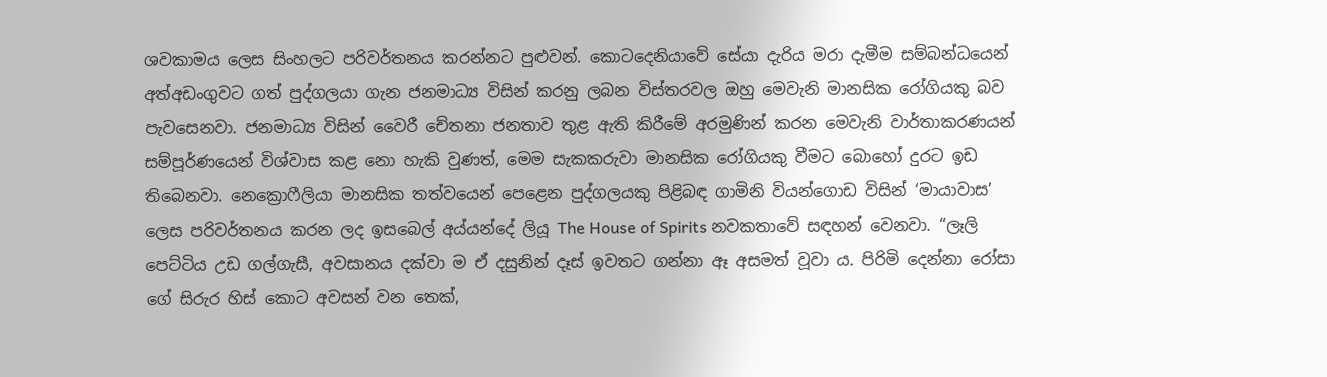ශවකාමය ලෙස සිංහලට පරිවර්තනය කරන්නට පුළුවන්. කොටදෙනියාවේ සේයා දැරිය මරා දැමීම සම්බන්ධයෙන් අත්අඩංගුවට ගත් පුද්ගලයා ගැන ජනමාධ්‍ය විසින් කරනු ලබන විස්තරවල ඔහු මෙවැනි මානසික රෝගියකු බව පැවසෙනවා. ජනමාධ්‍ය විසින් වෛරී චේතනා ජනතාව තුළ ඇති කිරීමේ අරමුණින් කරන මෙවැනි වාර්තාකරණයන් සම්පූර්ණයෙන් විශ්වාස කළ නො හැකි වුණත්, මෙම සැකකරුවා මානසික රෝගියකු වීමට බොහෝ දුරට ඉඩ තිබෙනවා. නෙක්‍රොෆීලියා මානසික තත්වයෙන් පෙළෙන පුද්ගලයකු පිළිබඳ ගාමිනි වියන්ගොඩ විසින් ‘මායාවාස’ ලෙස පරිවර්තනය කරන ලද ඉසබෙල් අය්යන්දේ ලියූ The House of Spirits නවකතාවේ සඳහන් වෙනවා. “ලෑලි පෙට්ටිය උඩ ගල්ගැසී, අවසානය දක්වා ම ඒ දසුනින් දෑස් ඉවතට ගන්නා ඈ අසමත් වූවා ය. පිරිමි දෙන්නා රෝසා ගේ සිරුර හිස් කොට අවසන් වන තෙක්,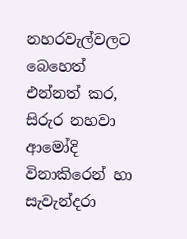නහරවැල්වලට බෙහෙත් එන්නත් කර, සිරුර නහවා ආමෝදි විනාකිරෙන් හා සැවැන්දරා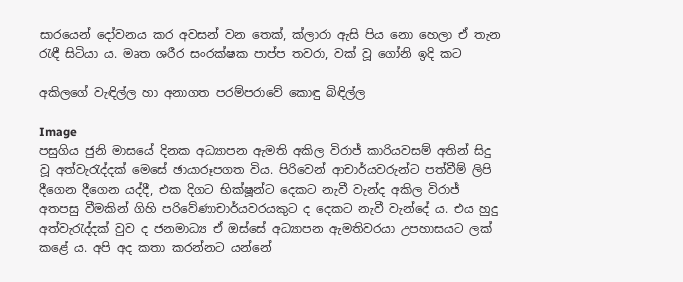සාරයෙන් දෝවනය කර අවසන් වන තෙක්, ක්ලාරා ඇසි පිය නො හෙලා ඒ තැන රැඳී සිටියා ය. මෘත ශරීර සංරක්ෂක පාප්ප තවරා, වක් වූ ගෝනි ඉදි කට

අකිලගේ වැඳිල්ල හා අනාගත පරම්පරාවේ කොඳු බිඳිල්ල

Image
පසුගිය ජුනි මාසයේ දිනක අධ්‍යාපන ඇමති අකිල විරාජ් කාරියවසම් අතින් සිදු වූ අත්වැරැද්දක් මෙසේ ඡායාරූපගත විය. පිරිවෙන් ආචාර්යවරුන්ට පත්වීම් ලිපි දීගෙන දීගෙන යද්දී, එක දිගට භික්ෂූන්ට දෙකට නැවී වැන්ද අකිල විරාජ් අතපසු වීමකින් ගිහි පරිවේණාචාර්යවරයකුට ද දෙකට නැවී වැන්දේ ය. එය හුදු අත්වැරැද්දක් වුව ද ජනමාධ්‍ය ඒ ඔස්සේ අධ්‍යාපන ඇමතිවරයා උපහාසයට ලක් කළේ ය. අපි අද කතා කරන්නට යන්නේ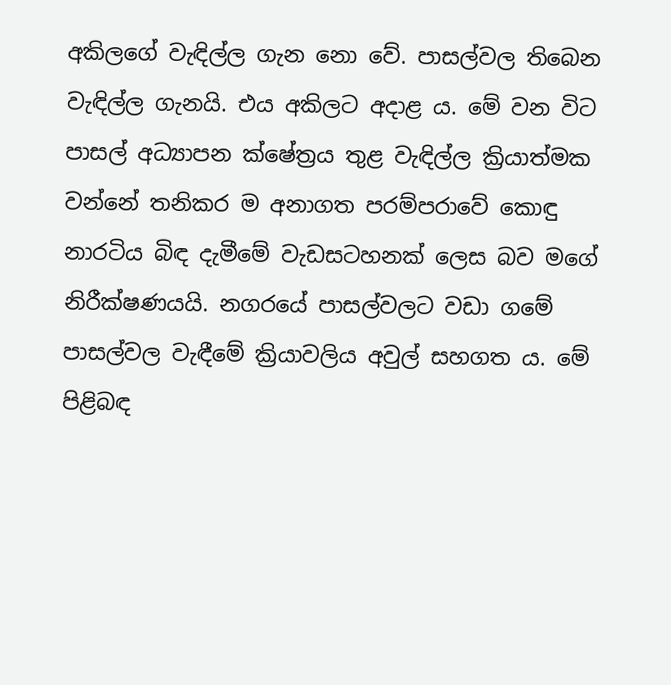අකිලගේ වැඳිල්ල ගැන නො වේ. පාසල්වල තිබෙන වැඳිල්ල ගැනයි. එය අකිලට අදාළ ය. මේ වන විට පාසල් අධ්‍යාපන ක්ෂේත්‍රය තුළ වැඳිල්ල ක්‍රියාත්මක වන්නේ තනිකර ම අනාගත පරම්පරාවේ කොඳු නාරටිය බිඳ දැමීමේ වැඩසටහනක් ලෙස බව මගේ නිරීක්ෂණයයි. නගරයේ පාසල්වලට වඩා ගමේ පාසල්වල වැඳීමේ ක්‍රියාවලිය අවුල් සහගත ය. මේ පිළිබඳ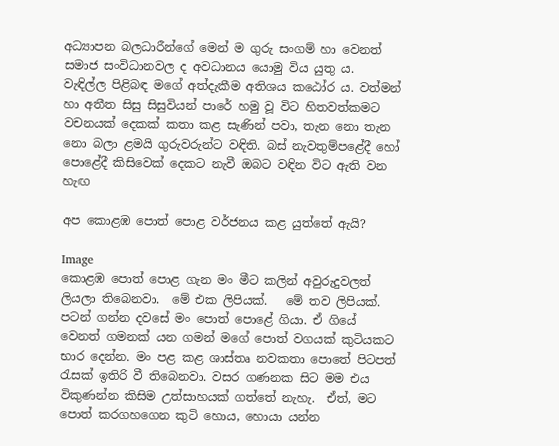අධ්‍යාපන බලධාරීන්ගේ මෙන් ම ගුරු සංගම් හා වෙනත් සමාජ සංවිධානවල ද අවධානය යොමු විය යුතු ය.  වැඳිල්ල පිළිබඳ මගේ අත්දැකීම අතිශය කඨෝර ය. වත්මන් හා අතීත සිසු සිසුවියන් පාරේ හමු වූ විට හිතවත්කමට වචනයක් දෙකක් කතා කළ සැණින් පවා, තැන නො තැන නො බලා ළමයි ගුරුවරුන්ට වඳිති. බස් නැවතුම්පළේදී හෝ පොළේදී කිසිවෙක් දෙකට නැවී ඔබට වඳින විට ඇති වන හැඟ

අප කොළඹ පොත් පොළ වර්ජනය කළ යුත්තේ ඇයි?

Image
කොළඹ පොත් පොළ ගැන මං මීට කලින් අවුරුදුවලත් ලියලා තිබෙනවා.  මේ එක ලිපියක්.   මේ තව ලිපියක්.  පටන් ගන්න දවසේ මං පොත් පොළේ ගියා. ඒ ගියේ වෙනත් ගමනක් යන ගමන් මගේ පොත් වගයක් කුටියකට භාර දෙන්න. මං පළ කළ ශාස්තෘ නවකතා පොතේ පිටපත් රැසක් ඉතිරි වී තිබෙනවා. වසර ගණනක සිට මම එය විකුණන්න කිසිම උත්සාහයක් ගත්තේ නැහැ.  ඒත්, මට පොත් කරගහගෙන කුටි හොය, හොයා යන්න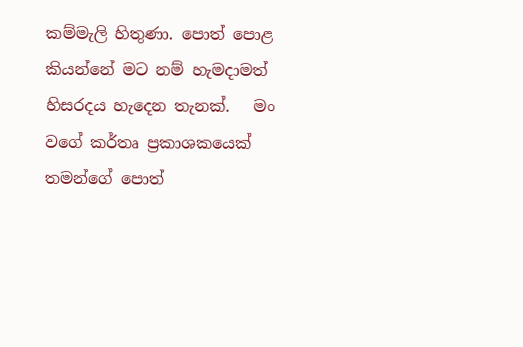කම්මැලි හිතුණා. පොත් පොළ කියන්නේ මට නම් හැමදාමත් හිසරදය හැදෙන තැනක්.   මං වගේ කර්තෘ ප්‍රකාශකයෙක් තමන්ගේ පොත්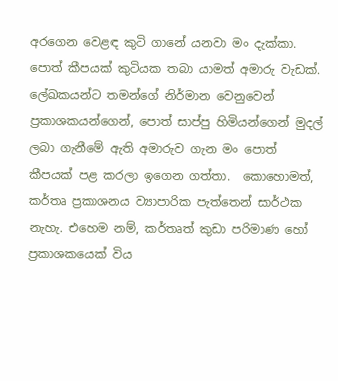අරගෙන වෙළඳ කුටි ගානේ යනවා මං දැක්කා. පොත් කීපයක් කුටියක තබා යාමත් අමාරු වැඩක්. ලේඛකයන්ට තමන්ගේ නිර්මාන වෙනුවෙන් ප්‍රකාශකයන්ගෙන්, පොත් සාප්පු හිමියන්ගෙන් මුදල් ලබා ගැනීමේ ඇති අමාරුව ගැන මං පොත් කීපයක් පළ කරලා ඉගෙන ගත්තා.  කොහොමත්, කර්තෘ ප්‍රකාශනය ව්‍යාපාරික පැත්තෙන් සාර්ථක නැහැ. එහෙම නම්, කර්තෘත් කුඩා පරිමාණ හෝ ප්‍රකාශකයෙක් විය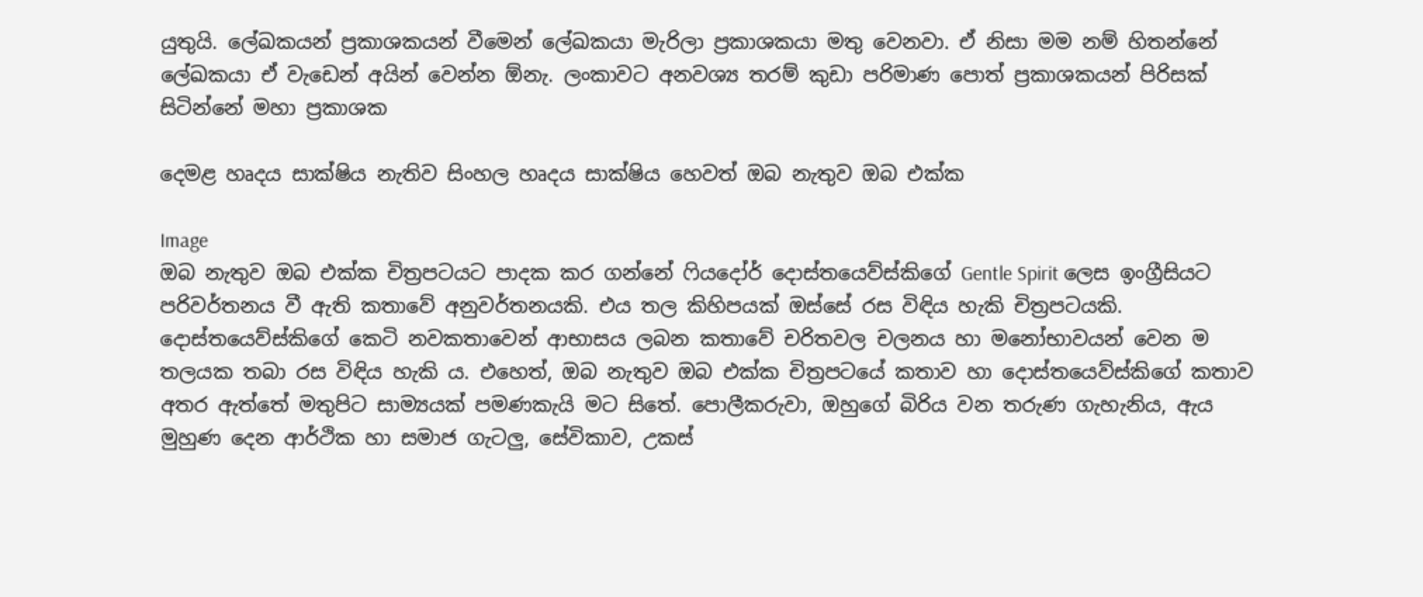යුතුයි. ලේඛකයන් ප්‍රකාශකයන් වීමෙන් ලේඛකයා මැරිලා ප්‍රකාශකයා මතු වෙනවා. ඒ නිසා මම නම් හිතන්නේ ලේඛකයා ඒ වැඩෙන් අයින් වෙන්න ඕනැ. ලංකාවට අනවශ්‍ය තරම් කුඩා පරිමාණ පොත් ප්‍රකාශකයන් පිරිසක් සිටින්නේ මහා ප්‍රකාශක

දෙමළ හෘදය සාක්ෂිය නැතිව සිංහල හෘදය සාක්ෂිය හෙවත් ඔබ නැතුව ඔබ එක්ක

Image
ඔබ නැතුව ඔබ එක්ක චිත්‍රපටයට පාදක කර ගන්නේ ෆියදෝර් දොස්තයෙව්ස්කිගේ Gentle Spirit ලෙස ඉංග්‍රීසියට පරිවර්තනය වී ඇති කතාවේ අනුවර්තනයකි. එය තල කිහිපයක් ඔස්සේ රස විඳිය හැකි චිත්‍රපටයකි. දොස්තයෙව්ස්කිගේ කෙටි නවකතාවෙන් ආභාසය ලබන කතාවේ චරිතවල චලනය හා මනෝභාවයන් වෙන ම තලයක තබා රස විඳිය හැකි ය. එහෙත්, ඔබ නැතුව ඔබ එක්ක චිත්‍රපටයේ කතාව හා දොස්තයෙව්ස්කිගේ කතාව අතර ඇත්තේ මතුපිට සාම්‍යයක් පමණකැයි මට සිතේ. පොලීකරුවා, ඔහුගේ බිරිය වන තරුණ ගැහැනිය, ඇය මුහුණ දෙන ආර්ථික හා සමාජ ගැටලු, සේවිකාව, උකස්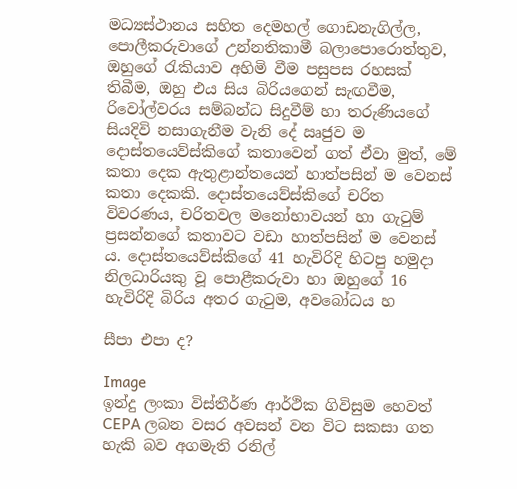මධ්‍යස්ථානය සහිත දෙමහල් ගොඩනැගිල්ල, පොලීකරුවාගේ උන්නතිකාමී බලාපොරොත්තුව, ඔහුගේ රැකියාව අහිමි වීම පසුපස රහසක් තිබීම, ඔහු එය සිය බිරියගෙන් සැඟවීම, රිවෝල්වරය සම්බන්ධ සිදුවීම් හා තරුණියගේ සියදිවි නසාගැනීම වැනි දේ ඍජුව ම දොස්තයෙව්ස්කිගේ කතාවෙන් ගත් ඒවා මුත්, මේ කතා දෙක ඇතුළාන්තයෙන් හාත්පසින් ම වෙනස් කතා දෙකකි. දොස්තයෙව්ස්කිගේ චරිත විවරණය, චරිතවල මනෝභාවයන් හා ගැටුම් ප්‍රසන්නගේ කතාවට වඩා හාත්පසින් ම වෙනස් ය. දොස්තයෙව්ස්කිගේ 41 හැවිරිදි හිටපු හමුදා නිලධාරියකු වූ පොළීකරුවා හා ඔහුගේ 16 හැවිරිදි බිරිය අතර ගැටුම, අවබෝධය හ

සීපා එපා ද?

Image
ඉන්දු ලංකා විස්තීර්ණ ආර්ථික ගිවිසුම හෙවත් CEPA ලබන වසර අවසන් වන විට සකසා ගත හැකි බව අගමැති රනිල්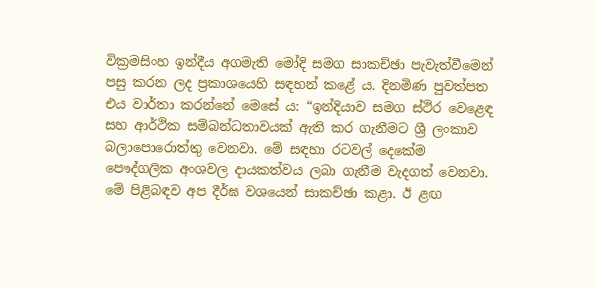වික්‍රමසිංහ ඉන්දීය අගමැති මෝදි සමග සාකච්ඡා පැවැත්වීමෙන් පසු කරන ලද ප්‍රකාශයෙහි සඳහන් කළේ ය. දිනමිණ පුවත්පත එය වාර්තා කරන්නේ මෙසේ ය: “ඉන්දියාව සමග ස්ථිර වෙළෙඳ සහ ආර්ථික සම්බන්ධතාවයක් ඇති කර ගැනීමට ශ්‍රී ලංකාව බලාපොරොත්තු වෙනවා. මේ සඳහා රටවල් දෙකේම පෞද්ගලික අංශවල දායකත්වය ලබා ගැනීම වැදගත් වෙනවා. මේ පිළිබඳව අප දීර්ඝ වශයෙන් සාකච්ඡා කළා. ඊ ළඟ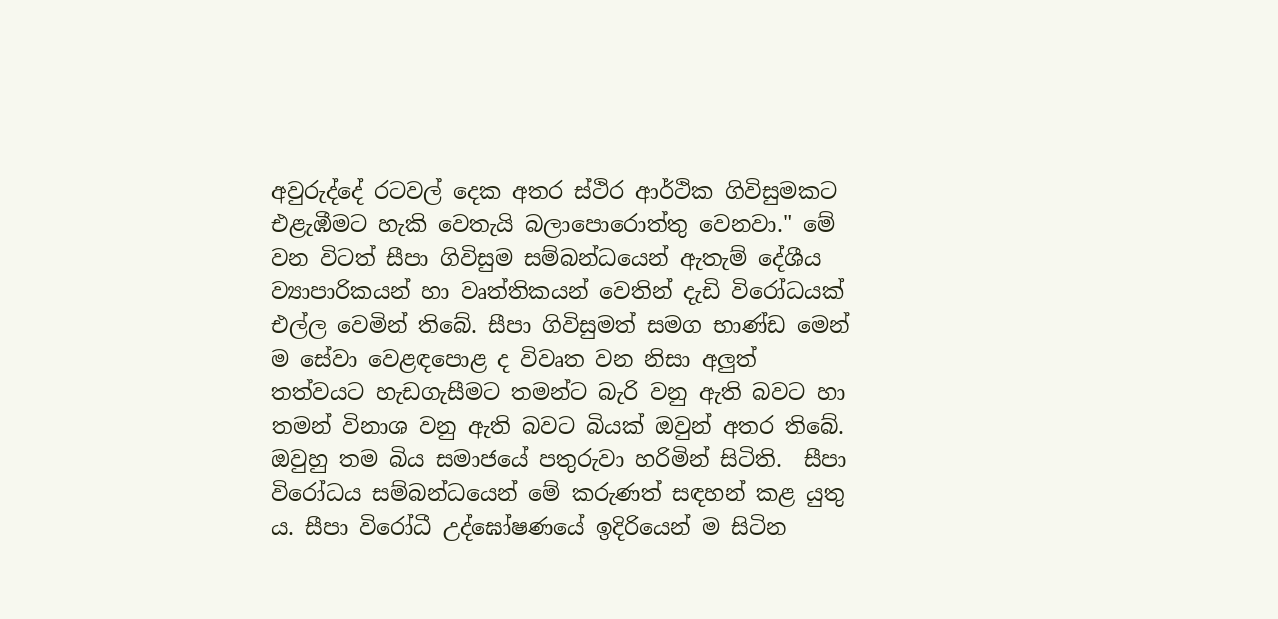අවුරුද්දේ රටවල් දෙක අතර ස්ථිර ආර්ථික ගිවිසුමකට එළැඹීමට හැකි වෙතැයි බලාපොරොත්තු වෙනවා." මේ වන විටත් සීපා ගිවිසුම සම්බන්ධයෙන් ඇතැම් දේශීය ව්‍යාපාරිකයන් හා වෘත්තිකයන් වෙතින් දැඩි විරෝධයක් එල්ල වෙමින් තිබේ. සීපා ගිවිසුමත් සමග භාණ්ඩ මෙන් ම සේවා වෙළඳපොළ ද විවෘත වන නිසා අලුත් තත්වයට හැඩගැසීමට තමන්ට බැරි වනු ඇති බවට හා තමන් විනාශ වනු ඇති බවට බියක් ඔවුන් අතර තිබේ. ඔවුහු තම බිය සමාජයේ පතුරුවා හරිමින් සිටිති.  සීපා විරෝධය සම්බන්ධයෙන් මේ කරුණත් සඳහන් කළ යුතු ය. සීපා විරෝධී උද්ඝෝෂණයේ ඉදිරියෙන් ම සිටින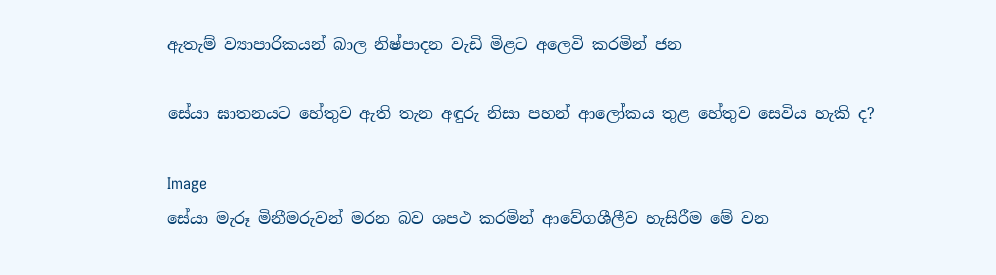ඇතැම් ව්‍යාපාරිකයන් බාල නිෂ්පාදන වැඩි මිළට අලෙවි කරමින් ජන

සේයා ඝාතනයට හේතුව ඇති තැන අඳුරු නිසා පහන් ආලෝකය තුළ හේතුව සෙවිය හැකි ද?

Image
සේයා මැරූ මිනීමරුවන් මරන බව ශපථ කරමින් ආවේගශීලීව හැසිරීම මේ වන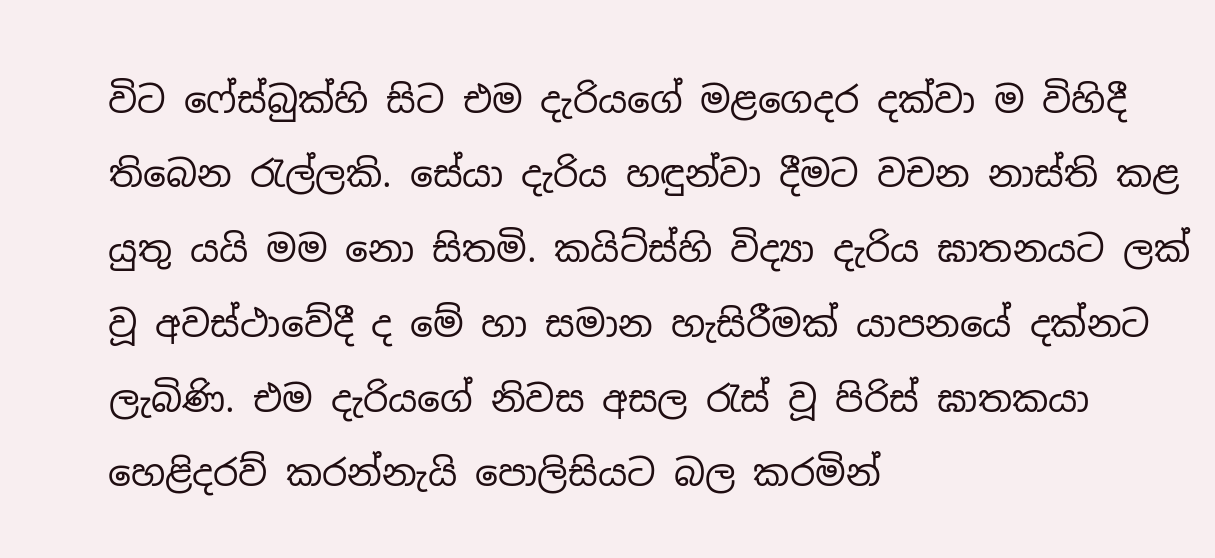විට ෆේස්බුක්හි සිට එම දැරියගේ මළගෙදර දක්වා ම විහිදී තිබෙන රැල්ලකි. සේයා දැරිය හඳුන්වා දීමට වචන නාස්ති කළ යුතු යයි මම නො සිතමි. කයිට්ස්හි විද්‍යා දැරිය ඝාතනයට ලක් වූ අවස්ථාවේදී ද මේ හා සමාන හැසිරීමක් යාපනයේ දක්නට ලැබිණි. එම දැරියගේ නිවස අසල රැස් වූ පිරිස් ඝාතකයා හෙළිදරව් කරන්නැයි පොලිසියට බල කරමින්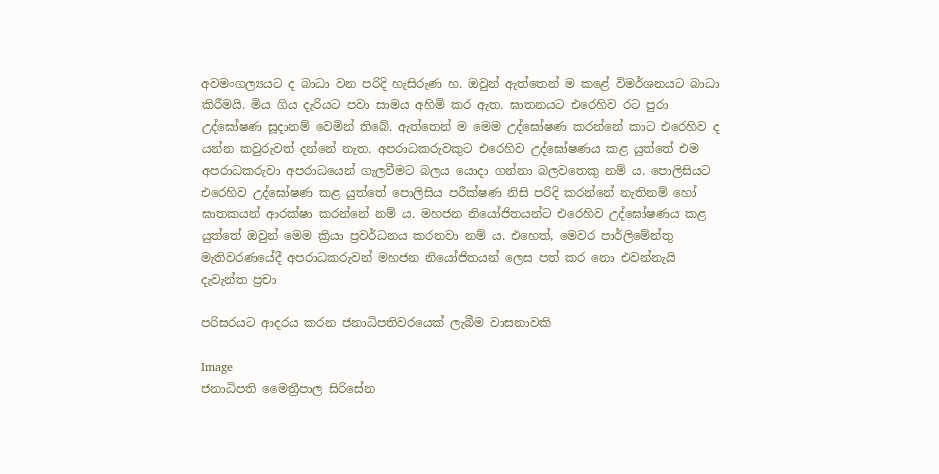අවමංගල්‍යයට ද බාධා වන පරිදි හැසිරුණ හ. ඔවුන් ඇත්තෙන් ම කළේ විමර්ශනයට බාධා කිරීමයි. මිය ගිය දැරියට පවා සාමය අහිමි කර ඇත. ඝාතනයට එරෙහිව රට පුරා උද්ඝෝෂණ සූදානම් වෙමින් තිබේ. ඇත්තෙන් ම මෙම උද්ඝෝෂණ කරන්නේ කාට එරෙහිව ද යන්න කවුරුවත් දන්නේ නැත. අපරාධකරුවකුට එරෙහිව උද්ඝෝෂණය කළ යුත්තේ එම අපරාධකරුවා අපරාධයෙන් ගැලවීමට බලය යොදා ගන්නා බලවතෙකු නම් ය. පොලිසියට එරෙහිව උද්ඝෝෂණ කළ යුත්තේ පොලිසිය පරීක්ෂණ නිසි පරිදි කරන්නේ නැතිනම් හෝ ඝාතකයන් ආරක්ෂා කරන්නේ නම් ය. මහජන නියෝජිතයන්ට එරෙහිව උද්ඝෝෂණය කළ යුත්තේ ඔවුන් මෙම ක්‍රියා ප්‍රවර්ධනය කරනවා නම් ය. එහෙත්, මෙවර පාර්ලිමේන්තු මැතිවරණයේදී අපරාධකරුවන් මහජන නියෝජිතයන් ලෙස පත් කර නො එවන්නැයි දැවැන්ත ප්‍රචා

පරිසරයට ආදරය කරන ජනාධිපතිවරයෙක් ලැබීම වාසනාවකි

Image
ජනාධිපති මෛත්‍රීපාල සිරිසේන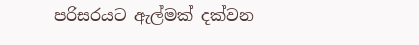පරිසරයට ඇල්මක් දක්වන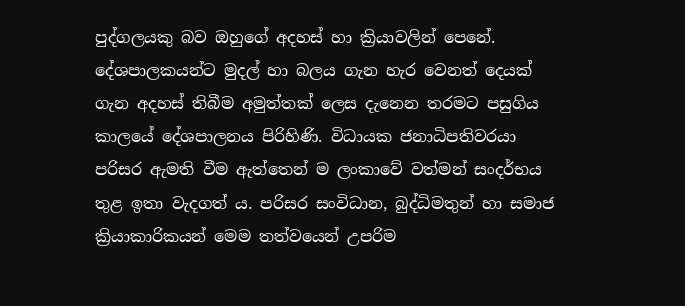පුද්ගලයකු බව ඔහුගේ අදහස් හා ක්‍රියාවලින් පෙනේ. දේශපාලකයන්ට මුදල් හා බලය ගැන හැර වෙනත් දෙයක් ගැන අදහස් තිබීම අමුත්තක් ලෙස දැනෙන තරමට පසුගිය කාලයේ දේශපාලනය පිරිහිණි. විධායක ජනාධිපතිවරයා පරිසර ඇමති වීම ඇත්තෙන් ම ලංකාවේ වත්මන් සංදර්භය තුළ ඉතා වැදගත් ය. පරිසර සංවිධාන, බුද්ධිමතුන් හා සමාජ ක්‍රියාකාරිකයන් මෙම තත්වයෙන් උපරිම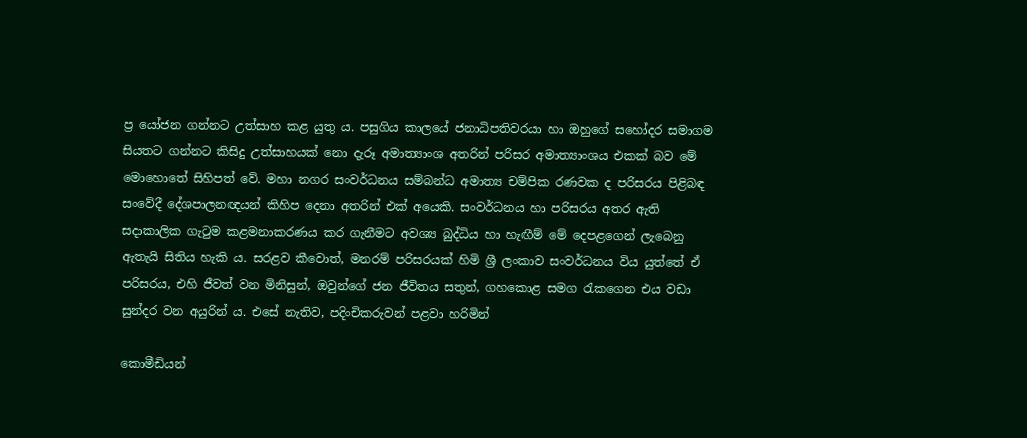ප්‍ර යෝජන ගන්නට උත්සාහ කළ යුතු ය. පසුගිය කාලයේ ජනාධිපතිවරයා හා ඔහුගේ සහෝදර සමාගම සියතට ගන්නට කිසිදු උත්සාහයක් නො දැරූ අමාත්‍යාංශ අතරින් පරිසර අමාත්‍යාංශය එකක් බව මේ මොහොතේ සිහිපත් වේ. මහා නගර සංවර්ධනය සම්බන්ධ අමාත්‍ය චම්පික රණවක ද පරිසරය පිළිබඳ සංවේදී දේශපාලනඥයන් කිහිප දෙනා අතරින් එක් අයෙකි. සංවර්ධනය හා පරිසරය අතර ඇති සදාකාලික ගැටුම කළමනාකරණය කර ගැනීමට අවශ්‍ය බුද්ධිය හා හැඟීම් මේ දෙපළගෙන් ලැබෙනු ඇතැයි සිතිය හැකි ය. සරළව කීවොත්, මනරම් පරිසරයක් හිමි ශ්‍රී ලංකාව සංවර්ධනය විය යුත්තේ ඒ පරිසරය, එහි ජීවත් වන මිනිසුන්, ඔවුන්ගේ ජන ජීවිතය සතුන්, ගහකොළ සමග රැකගෙන එය වඩා සුන්දර වන අයුරින් ය. එසේ නැතිව, පදිංචිකරුවන් පළවා හරිමින්

කොමීඩියන්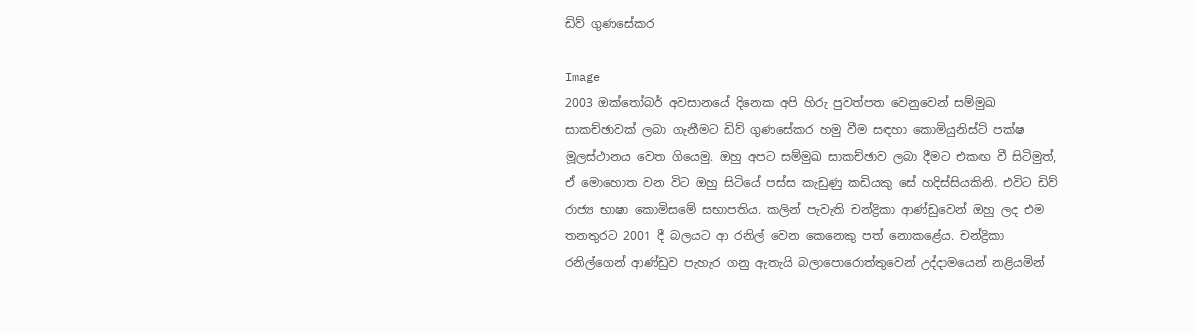ඩිව් ගුණසේකර

Image
2003 ඔක්තෝබර් අවසානයේ දිනෙක අපි හිරු පුවත්පත වෙනුවෙන් සම්මුඛ සාකච්ඡාවක් ලබා ගැනීමට ඩිව් ගුණසේකර හමු වීම සඳහා කොමියුනිස්ට් පක්ෂ මූලස්ථානය වෙත ගියෙමු. ඔහු අපට සම්මුඛ සාකච්ඡාව ලබා දීමට එකඟ වී සිටිමුත්, ඒ මොහොත වන විට ඔහු සිටියේ පස්ස කැඩුණු කඩියකු සේ හදිස්සියකිනි. එවිට ඩිව් රාජ්‍ය භාෂා කොමිසමේ සභාපතිය. කලින් පැවැති චන්ද්‍රිකා ආණ්ඩුවෙන් ඔහු ලද එම තනතුරට 2001 දී බලයට ආ රනිල් වෙන කෙනෙකු පත් නොකළේය. චන්ද්‍රිකා රනිල්ගෙන් ආණ්ඩුව පැහැර ගනු ඇතැයි බලාපොරොත්තුවෙන් උද්දාමයෙන් නළියමින්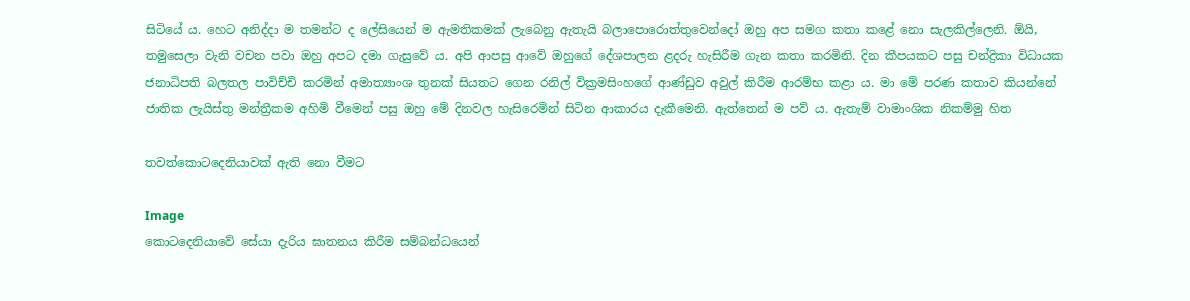සිටියේ ය. හෙට අනිද්දා ම තමන්ට ද ලේසියෙන් ම ඇමතිකමක් ලැබෙනු ඇතැයි බලාපොරොත්තුවෙන්දෝ ඔහු අප සමග කතා කළේ නො සැලකිල්ලෙනි. ඕයි, තමුසෙලා වැනි වචන පවා ඔහු අපට දමා ගැසුවේ ය. අපි ආපසු ආවේ ඔහුගේ දේශපාලන ළදරු හැසිරීම ගැන කතා කරමිනි. දින කීපයකට පසු චන්ද්‍රිකා විධායක ජනාධිපති බලතල පාවිච්චි කරමින් අමාත්‍යාංශ තුනක් සියතට ගෙන රනිල් වික්‍රමසිංහගේ ආණ්ඩුව අවුල් කිරීම ආරම්භ කළා ය. මා මේ පරණ කතාව කියන්නේ ජාතික ලැයිස්තු මන්ත්‍රීකම අහිමි වීමෙන් පසු ඔහු මේ දිනවල හැසිරෙමින් සිටින ආකාරය දැකීමෙනි. ඇත්තෙන් ම පව් ය. ඇතැම් වාමාංශික නිකම්මු හිත

තවත්කොටදෙනියාවක් ඇති නො වීමට

Image
කොටදෙනියාවේ සේයා දැරිය ඝාතනය කිරීම සම්බන්ධයෙන්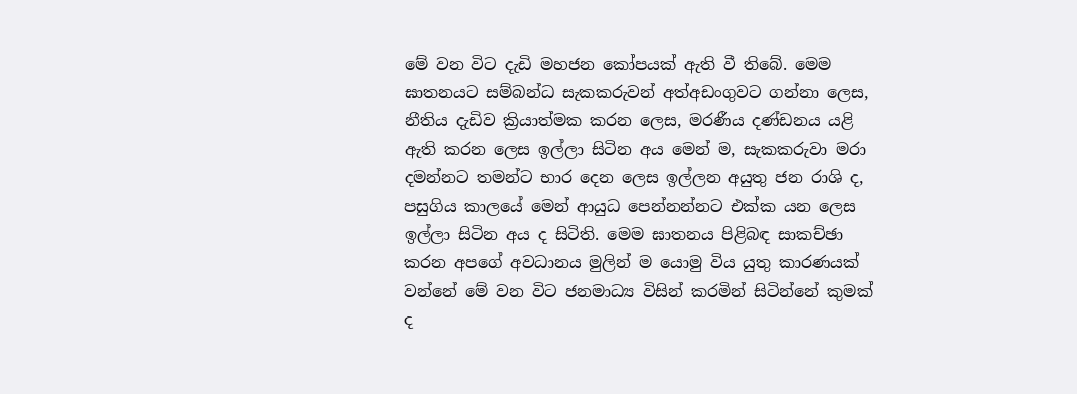මේ වන විට දැඩි මහජන කෝපයක් ඇති වී තිබේ. මෙම ඝාතනයට සම්බන්ධ සැකකරුවන් අත්අඩංගුවට ගන්නා ලෙස, නීතිය දැඩිව ක්‍රියාත්මක කරන ලෙස, මරණීය දණ්ඩනය යළි ඇති කරන ලෙස ඉල්ලා සිටින අය මෙන් ම, සැකකරුවා මරා දමන්නට තමන්ට භාර දෙන ලෙස ඉල්ලන අයුතු ජන රාශි ද, පසුගිය කාලයේ මෙන් ආයුධ පෙන්නන්නට එක්ක යන ලෙස ඉල්ලා සිටින අය ද සිටිති. මෙම ඝාතනය පිළිබඳ සාකච්ඡා කරන අපගේ අවධානය මුලින් ම යොමු විය යුතු කාරණයක් වන්නේ මේ වන විට ජනමාධ්‍ය විසින් කරමින් සිටින්නේ කුමක් ද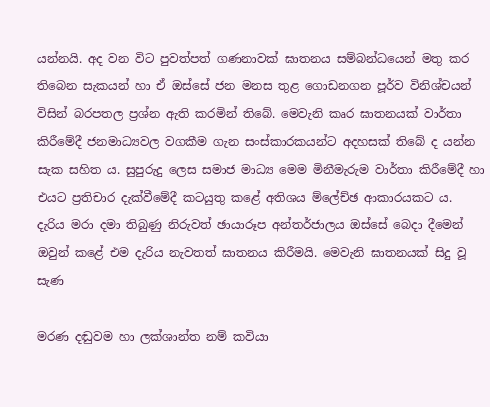යන්නයි. අද වන විට පුවත්පත් ගණනාවක් ඝාතනය සම්බන්ධයෙන් මතු කර තිබෙන සැකයන් හා ඒ ඔස්සේ ජන මනස තුළ ගොඩනගන පූර්ව විනිශ්චයන් විසින් බරපතල ප්‍රශ්න ඇති කරමින් තිබේ. මෙවැනි කෘර ඝාතනයක් වාර්තා කිරීමේදී ජනමාධ්‍යවල වගකීම ගැන සංස්කාරකයන්ට අදහසක් තිබේ ද යන්න සැක සහිත ය. සුපුරුදු ලෙස සමාජ මාධ්‍ය මෙම මිනීමැරුම වාර්තා කිරීමේදී හා එයට ප්‍රතිචාර දැක්වීමේදී කටයුතු කළේ අතිශය ම්ලේච්ඡ ආකාරයකට ය. දැරිය මරා දමා තිබුණු නිරුවත් ඡායාරූප අන්තර්ජාලය ඔස්සේ බෙදා දීමෙන් ඔවුන් කළේ එම දැරිය නැවතත් ඝාතනය කිරීමයි. මෙවැනි ඝාතනයක් සිදු වූ සැණ

මරණ දඬුවම හා ලක්ශාන්ත නම් කවියා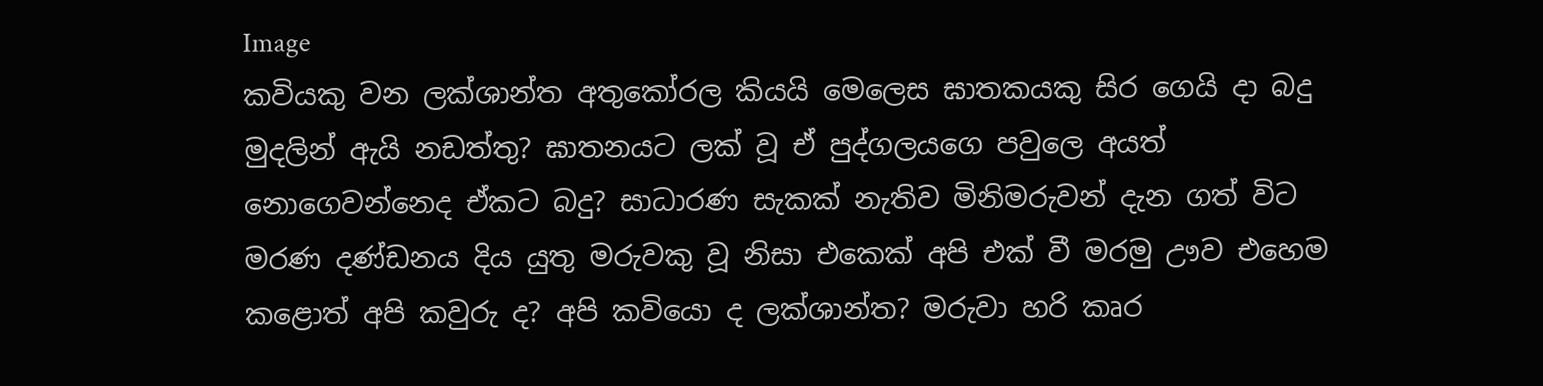Image
කවියකු වන ලක්ශාන්ත අතුකෝරල කියයි මෙලෙස ඝාතකයකු සිර ගෙයි දා බදු මුදලින් ඇයි නඩත්තු? ඝාතනයට ලක් වූ ඒ පුද්ගලයගෙ පවුලෙ අයත් නොගෙවන්නෙද ඒකට බදු? සාධාරණ සැකක් නැතිව මිනිමරුවන් දැන ගත් විට මරණ දණ්ඩනය දිය යුතු මරුවකු වූ නිසා එකෙක් අපි එක් වී මරමු ඌව එහෙම කළොත් අපි කවුරු ද? අපි කවියො ද ලක්ශාන්ත? මරුවා හරි කෘර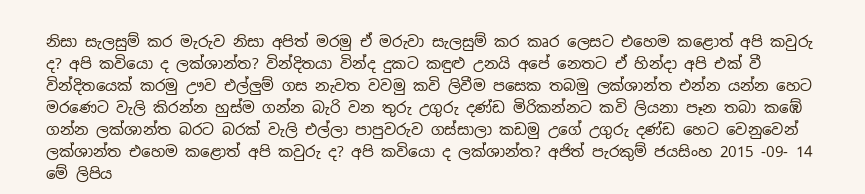නිසා සැලසුම් කර මැරුව නිසා අපිත් මරමු ඒ මරුවා සැලසුම් කර කෘර ලෙසට එහෙම කළොත් අපි කවුරු ද? අපි කවියො ද ලක්ශාන්ත? වින්දිතයා වින්ද දුකට කඳුළු උනයි අපේ නෙතට ඒ හින්දා අපි එක් වී වින්දිතයෙක් කරමු ඌව එල්ලුම් ගස නැවත වවමු කවි ලිවීම පසෙක තබමු ලක්ශාන්ත එන්න යන්න හෙට මරණෙට වැලි කිරන්න හුස්ම ගන්න බැරි වන තුරු උගුරු දණ්ඩ මිරිකන්නට කවි ලියනා පෑන තබා කඹේ ගන්න ලක්ශාන්ත බරට බරක් වැලි එල්ලා පාපුවරුව ගස්සාලා කඩමු උගේ උගුරු දණ්ඩ හෙට වෙනුවෙන් ලක්ශාන්ත එහෙම කළොත් අපි කවුරු ද? අපි කවියො ද ලක්ශාන්ත? අජිත් පැරකුම් ජයසිංහ 2015 -09- 14 මේ ලිපිය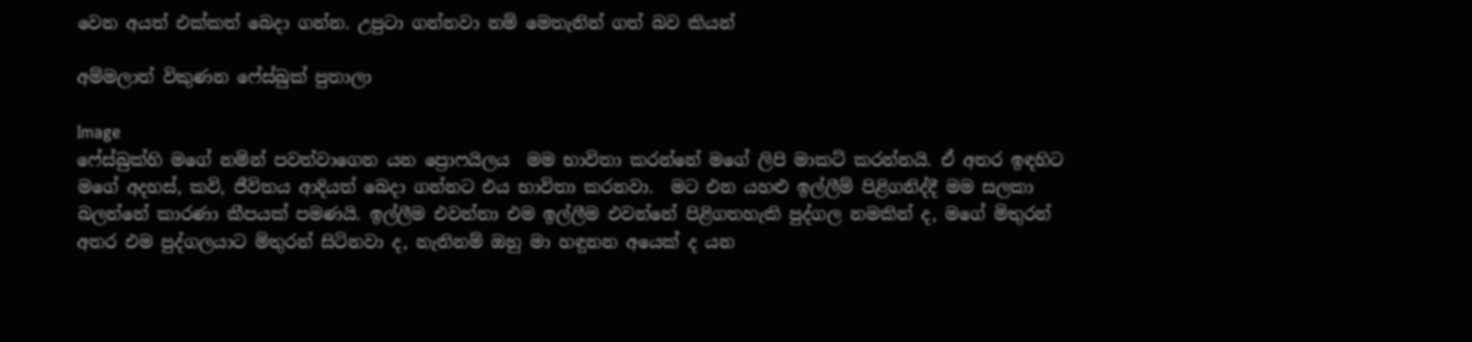වෙන අයත් එක්කත් බෙදා ගන්න. උපුටා ගන්නවා නම් ‍මෙතැනින් ගත් බව කියන්

අම්මලාත් විකුණන ෆේස්බුක් පුතාලා

Image
ෆේස්බුක්හි මගේ නමින් පවත්වාගෙන යන ප්‍රොෆයිලය  මම භාවිතා කරන්නේ මගේ ලිපි මාකට් කරන්නයි. ඒ අතර ඉඳහිට මගේ අදහස්, කවි, ජීවිතය ආදියත් බෙදා ගන්නට එය භාවිතා කරනවා.  මට එන යහළු ඉල්ලීම් පිළිගනිද්දී මම සලකා බලන්නේ කාරණා කීපයක් පමණයි. ඉල්ලීම එවන්නා එම ඉල්ලීම එවන්නේ පිළිගතහැකි පුද්ගල නමකින් ද, මගේ මිතුරන් අතර එම පුද්ගලයාට මිතුරන් සිටිනවා ද, නැතිනම් ඔහු මා හඳුනන අයෙක් ද යන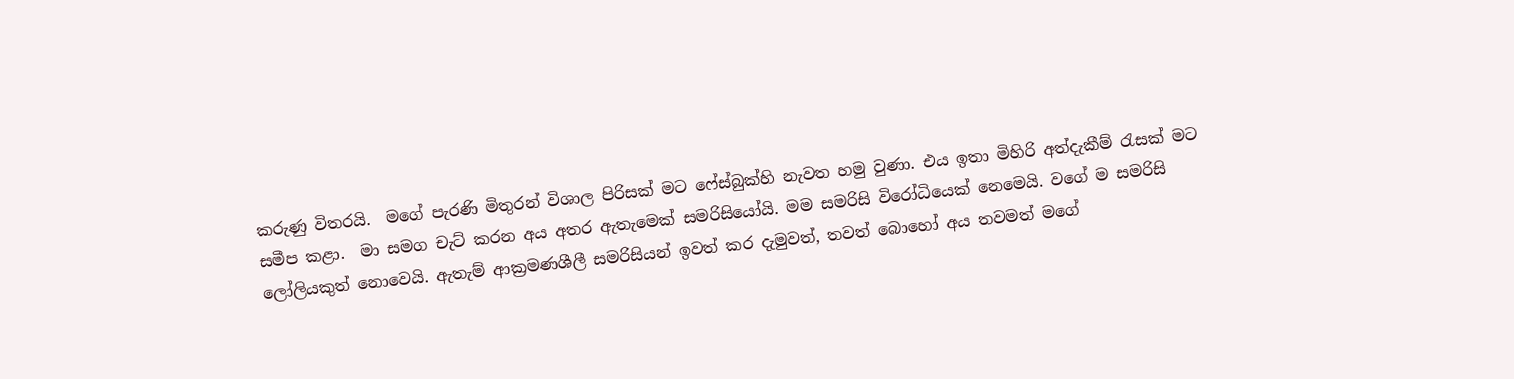කරුණු විතරයි.  මගේ පැරණි මිතුරන් විශාල පිරිසක් මට ෆේස්බුක්හි නැවත හමු වුණා. එය ඉතා මිහිරි අත්දැකීම් රැසක් මට සමීප කළා.  මා සමග චැට් කරන අය අතර ඇතැමෙක් සමරිසියෝයි. මම සමරිසි විරෝධියෙක් නෙමෙයි. වගේ ම සමරිසි ලෝලියකුත් නොවෙයි. ඇතැම් ආක්‍රමණශීලී සමරිසියන් ඉවත් කර දැමුවත්, තවත් බොහෝ අය තවමත් මගේ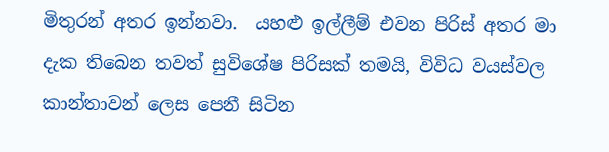මිතුරන් අතර ඉන්නවා.  යහළු ඉල්ලීම් එවන පිරිස් අතර මා දැක තිබෙන තවත් සුවිශේෂ පිරිසක් තමයි, විවිධ වයස්වල කාන්තාවන් ලෙස පෙනී සිටින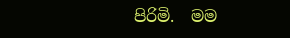පිරිමි.  මම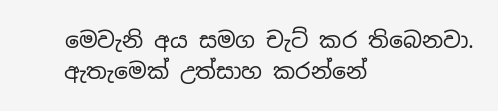මෙවැනි අය සමග චැට් කර තිබෙනවා. ඇතැමෙක් උත්සාහ කරන්නේ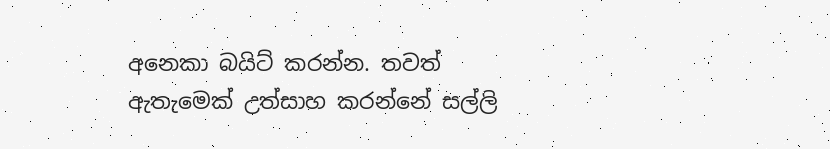අනෙකා බයිට් කරන්න. තවත් ඇතැමෙක් උත්සාහ කරන්නේ සල්ලි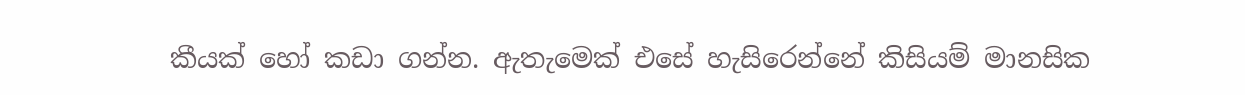කීයක් හෝ කඩා ගන්න. ඇතැමෙක් එසේ හැසිරෙන්නේ කිසියම් මානසික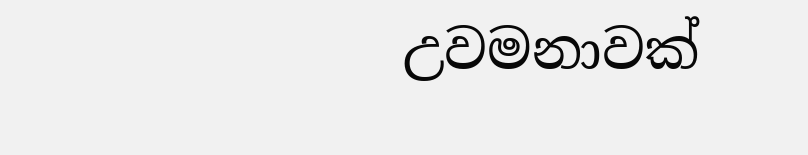උවමනාවක්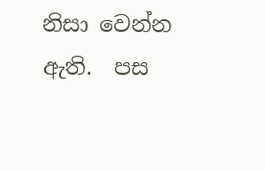නිසා වෙන්න ඇති.  පස